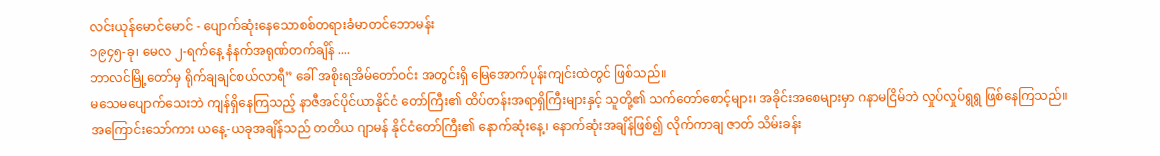လင်းယုန်မောင်မောင် - ပျောက်ဆုံးနေသောစစ်တရားခံမာတင်ဘောမန်း
၁၉၄၅-ခု၊ မေလ ၂-ရက်နေ့ နံနက်အရုဏ်တက်ချိန် ....
ဘာလင်မြို့တော်မှ ရိုက်ချချင်စယ်လာရီ” ခေါ် အစိုးရအိမ်တော်ဝင်း အတွင်းရှိ မြေအောက်ပုန်းကျင်းထဲတွင် ဖြစ်သည်။
မသေမပျောက်သေးဘဲ ကျန်ရှိနေကြသည့် နာဇီအင်ပိုင်ယာနိုင်ငံ တော်ကြီး၏ ထိပ်တန်းအရာရှိကြီးများနှင့် သူတို့၏ သက်တော်စောင့်များ၊ အခိုင်းအစေများမှာ ဂနာမငြိမ်ဘဲ လှုပ်လှုပ်ရွရွ ဖြစ်နေကြသည်။
အကြောင်းသော်ကား ယနေ့-ယခုအချိန်သည် တတိယ ဂျာမန် နိုင်ငံတော်ကြီး၏ နောက်ဆုံးနေ့၊ နောက်ဆုံးအချိန်ဖြစ်၍ လိုက်ကာချ ဇာတ် သိမ်းခန်း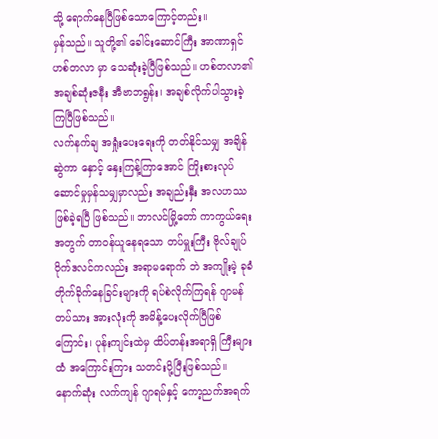သို့ ရောက်နေပြီဖြစ်သောကြောင့်တည်း။
မှန်သည်။ သူတို့၏ ခေါင်းဆောင်ကြီး အာဏာရှင် ဟစ်တလာ မှာ သေဆုံးခဲ့ပြီဖြစ်သည်။ ဟစ်တလာ၏ အချစ်ဆုံးဇနီး အီဗာဘရွန်း၊ အချစ်လိုက်ပါသွားခဲ့ကြပြီဖြစ်သည်။
လက်နက်ချ အရှုံးပေးရေးကို တတ်နိုင်သမျှ အချိန်ဆွဲကာ နှောင့် နှေးကြန့်ကြာအောင် ကြိုးစားလုပ်ဆောင်မှုမှန်သမျှမှာလည်း အချည်းနှီး အလဟဿဖြစ်ခဲ့ရပြီ ဖြစ်သည်။ ဘာလင်မြို့တော် ကာကွယ်ရေးအတွက် တာဝန်ယူနေရသော တပ်မှူးကြီး ဗိုလ်ချုပ်ဝိုက်ဒလင်ကလည်း အရာမရောက် ဘဲ အကျိုးမဲ့ ခုခံတိုက်ခိုက်နေခြင်းများကို ရပ်စဲလိုက်ကြရန် ဂျာမန်တပ်သား အားလုံးကို အမိန့်ပေးလိုက်ပြီဖြစ်ကြောင်း၊ ပုန်းကျင်းထဲမှ ထိပ်တန်းအရာရှိ ကြီးများထံ အကြောင်းကြား သတင်းပို့ပြီးဖြစ်သည်။ နောက်ဆုံး လက်ကျန် ဂျာရမ်နှင့် ကော့ညက်အရက်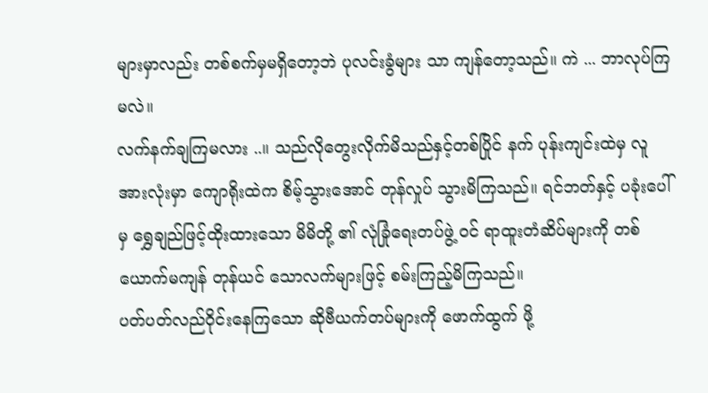များမှာလည်း တစ်စက်မှမရှိတော့ဘဲ ပုလင်းခွံများ သာ ကျန်တော့သည်။ ကဲ ... ဘာလုပ်ကြမလဲ။
လက်နက်ချကြမလား ..။ သည်လိုတွေးလိုက်မိသည်နှင့်တစ်ပြိုင် နက် ပုန်းကျင်းထဲမှ လူအားလုံးမှာ ကျောရိုးထဲက စိမ့်သွားအောင် တုန်လှုပ် သွားမိကြသည်။ ရင်ဘတ်နှင့် ပခုံးပေါ်မှ ရွှေချည်ဖြင့်ထိုးထားသော မိမိတို့ ၏ လုံခြုံရေးတပ်ဖွဲ့ ဝင် ရာထူးတံဆိပ်များကို တစ်ယောက်မကျန် တုန်ယင် သောလက်များဖြင့် စမ်းကြည့်မိကြသည်။
ပတ်ပတ်လည်ဝိုင်းနေကြသော ဆိုဗီယက်တပ်များကို ဖောက်ထွက် ဖို့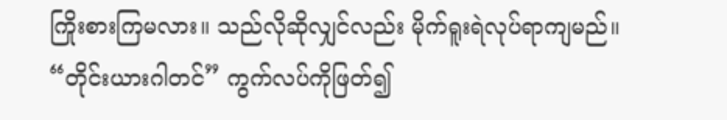ကြိုးစားကြမလား။ သည်လိုဆိုလျှင်လည်း မိုက်ရူးရဲလုပ်ရာကျမည်။ “တိုင်းယားဂါတင်” ကွက်လပ်ကိုဖြတ်၍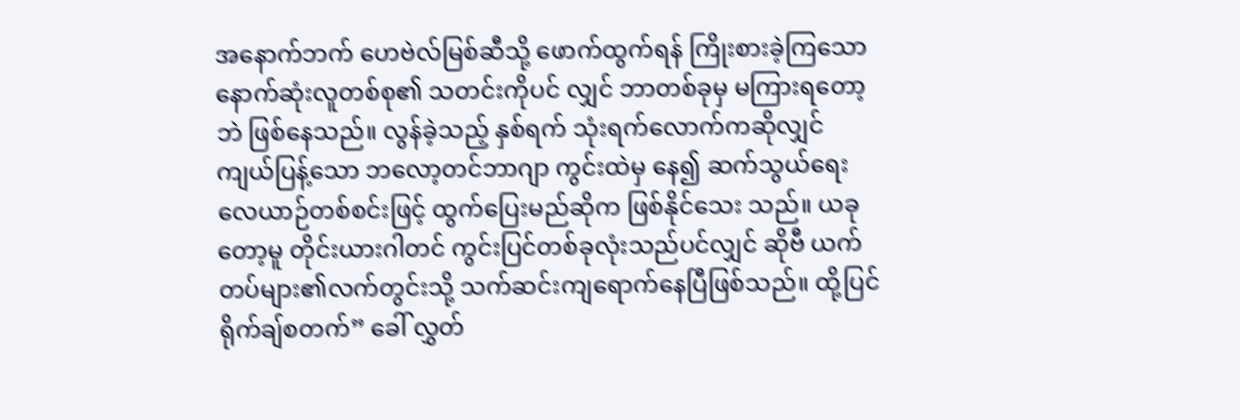အနောက်ဘက် ဟေဗဲလ်မြစ်ဆီသို့ ဖောက်ထွက်ရန် ကြိုးစားခဲ့ကြသော နောက်ဆုံးလူတစ်စု၏ သတင်းကိုပင် လျှင် ဘာတစ်ခုမှ မကြားရတော့ဘဲ ဖြစ်နေသည်။ လွန်ခဲ့သည့် နှစ်ရက် သုံးရက်လောက်ကဆိုလျှင် ကျယ်ပြန့်သော ဘလော့တင်ဘာဂျာ ကွင်းထဲမှ နေ၍ ဆက်သွယ်ရေးလေယာဉ်တစ်စင်းဖြင့် ထွက်ပြေးမည်ဆိုက ဖြစ်နိုင်သေး သည်။ ယခုတော့မူ တိုင်းယားဂါတင် ကွင်းပြင်တစ်ခုလုံးသည်ပင်လျှင် ဆိုဗီ ယက်တပ်များ၏လက်တွင်းသို့ သက်ဆင်းကျရောက်နေပြီဖြစ်သည်။ ထို့ပြင် ရိုက်ချ်စတက်” ခေါ် လွှတ်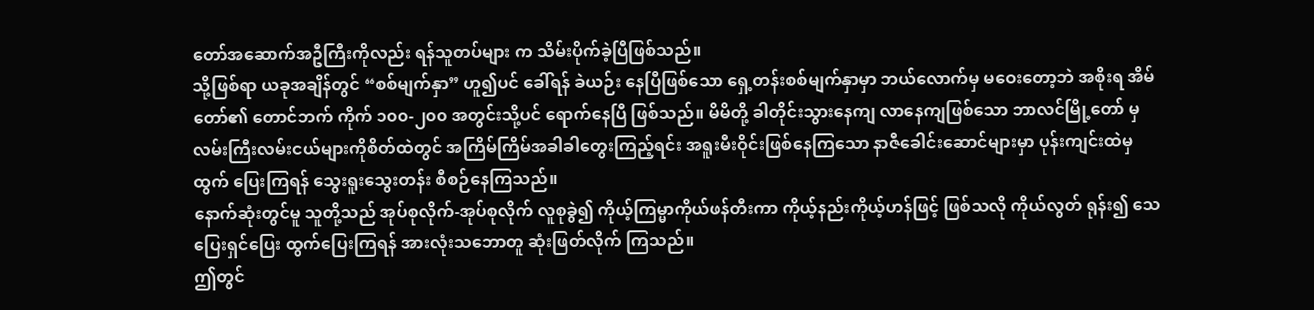တော်အဆောက်အဦကြီးကိုလည်း ရန်သူတပ်များ က သိမ်းပိုက်ခဲ့ပြီဖြစ်သည်။
သို့ဖြစ်ရာ ယခုအချိန်တွင် “စစ်မျက်နှာ” ဟူ၍ပင် ခေါ်ရန် ခဲယဉ်း နေပြီဖြစ်သော ရှေ့တန်းစစ်မျက်နှာမှာ ဘယ်လောက်မှ မဝေးတော့ဘဲ အစိုးရ အိမ်တော်၏ တောင်ဘက် ကိုက် ၁၀၀-၂၀၀ အတွင်းသို့ပင် ရောက်နေပြီ ဖြစ်သည်။ မိမိတို့ ခါတိုင်းသွားနေကျ လာနေကျဖြစ်သော ဘာလင်မြို့တော် မှ လမ်းကြီးလမ်းငယ်များကိုစိတ်ထဲတွင် အကြိမ်ကြိမ်အခါခါတွေးကြည့်ရင်း အရူးမီးဝိုင်းဖြစ်နေကြသော နာဇီခေါင်းဆောင်များမှာ ပုန်းကျင်းထဲမှ ထွက် ပြေးကြရန် သွေးရူးသွေးတန်း စီစဉ်နေကြသည်။
နောက်ဆုံးတွင်မူ သူတို့သည် အုပ်စုလိုက်-အုပ်စုလိုက် လူစုခွဲ၍ ကိုယ့်ကြမ္မာကိုယ်ဖန်တီးကာ ကိုယ့်နည်းကိုယ့်ဟန်ဖြင့် ဖြစ်သလို ကိုယ်လွတ် ရုန်း၍ သေပြေးရှင်ပြေး ထွက်ပြေးကြရန် အားလုံးသဘောတူ ဆုံးဖြတ်လိုက် ကြသည်။
ဤတွင်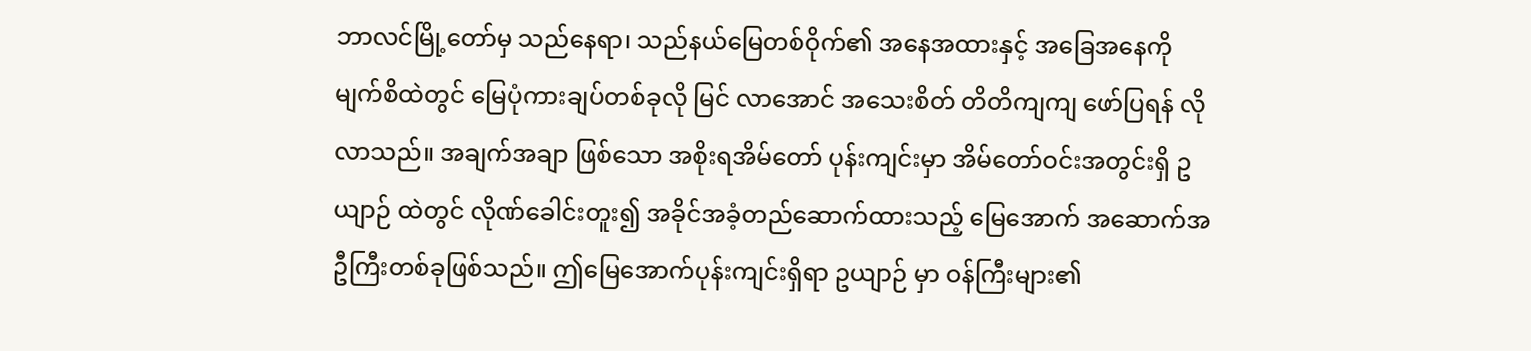ဘာလင်မြို့တော်မှ သည်နေရာ၊ သည်နယ်မြေတစ်ဝိုက်၏ အနေအထားနှင့် အခြေအနေကို မျက်စိထဲတွင် မြေပုံကားချပ်တစ်ခုလို မြင် လာအောင် အသေးစိတ် တိတိကျကျ ဖော်ပြရန် လိုလာသည်။ အချက်အချာ ဖြစ်သော အစိုးရအိမ်တော် ပုန်းကျင်းမှာ အိမ်တော်ဝင်းအတွင်းရှိ ဥယျာဉ် ထဲတွင် လိုဏ်ခေါင်းတူး၍ အခိုင်အခံ့တည်ဆောက်ထားသည့် မြေအောက် အဆောက်အဦကြီးတစ်ခုဖြစ်သည်။ ဤမြေအောက်ပုန်းကျင်းရှိရာ ဥယျာဉ် မှာ ဝန်ကြီးများ၏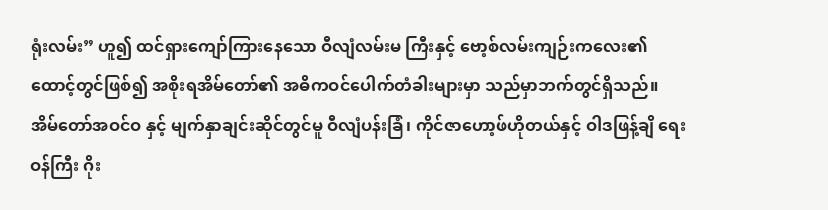ရုံးလမ်း” ဟူ၍ ထင်ရှားကျော်ကြားနေသော ဝီလျံလမ်းမ ကြီးနှင့် ဗော့စ်လမ်းကျဉ်းကလေး၏ ထောင့်တွင်ဖြစ်၍ အစိုးရအိမ်တော်၏ အဓိကဝင်ပေါက်တံခါးများမှာ သည်မှာဘက်တွင်ရှိသည်။ အိမ်တော်အဝင်ဝ နှင့် မျက်နှာချင်းဆိုင်တွင်မူ ဝီလျံပန်းခြံ၊ ကိုင်ဇာဟော့ဖ်ဟိုတယ်နှင့် ဝါဒဖြန့်ချိ ရေး ဝန်ကြီး ဂိုး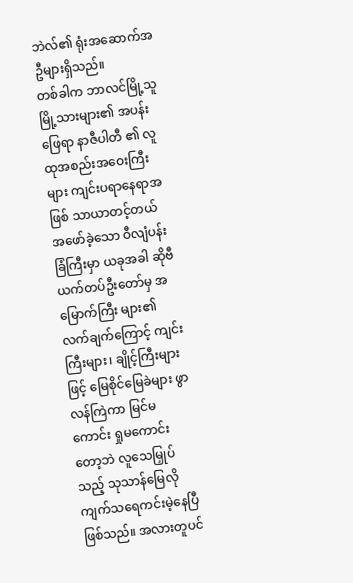ဘဲလ်၏ ရုံးအဆောက်အဦများရှိသည်။
တစ်ခါက ဘာလင်မြို့သူမြို့သားများ၏ အပန်းဖြေရာ နာဇီပါတီ ၏ လူထုအစည်းအဝေးကြီးများ ကျင်းပရာနေရာအဖြစ် သာယာတင့်တယ် အဖော်ခဲ့သော ဝီလျံပန်းခြံကြီးမှာ ယခုအခါ ဆိုဗီယက်တပ်ဦးတော်မှ အမြောက်ကြီး များ၏ လက်ချက်ကြောင့် ကျင်းကြီးများ၊ ချိုင့်ကြီးများဖြင့် မြေစိုင်မြေခဲများ ဖွာလန်ကြဲကာ မြင်မကောင်း ရှုမကောင်းတော့ဘဲ လူသေမြှုပ်သည့် သုသာန်မြေလို ကျက်သရေကင်းမဲ့နေပြီဖြစ်သည်။ အလားတူပင်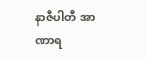နာဇီပါတီ အာဏာရ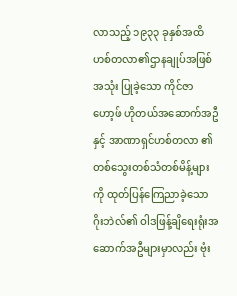လာသည့် ၁၉၃၃ ခုနှစ်အထိ ဟစ်တလာ၏ဌာနချုပ်အဖြစ် အသုံး ပြုခဲ့သော ကိုင်ဇာဟော့ဖ် ဟိုတယ်အဆောက်အဦနှင့် အာဏာရှင်ဟစ်တလာ ၏ တစ်သွေးတစ်သံတစ်မိန့်များကို ထုတ်ပြန်ကြေညာခဲ့သော ဂိုးဘဲလ်၏ ဝါဒဖြန့်ချိရေးရုံးအဆောက်အဦများမှာလည်း ဗုံး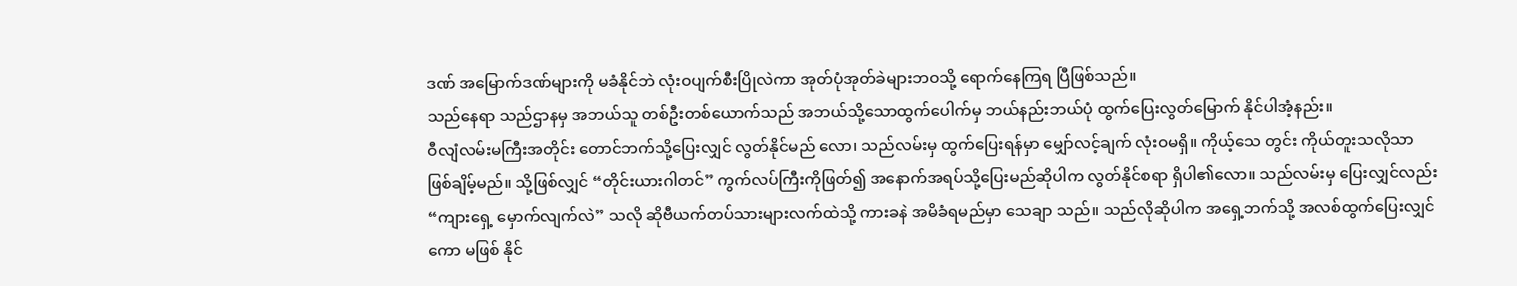ဒဏ် အမြောက်ဒဏ်များကို မခံနိုင်ဘဲ လုံးဝပျက်စီးပြိုလဲကာ အုတ်ပုံအုတ်ခဲများဘဝသို့ ရောက်နေကြရ ပြီဖြစ်သည်။
သည်နေရာ သည်ဌာနမှ အဘယ်သူ တစ်ဦးတစ်ယောက်သည် အဘယ်သို့သောထွက်ပေါက်မှ ဘယ်နည်းဘယ်ပုံ ထွက်ပြေးလွတ်မြောက် နိုင်ပါအံ့နည်း။
ဝီလျံလမ်းမကြီးအတိုင်း တောင်ဘက်သို့ပြေးလျှင် လွတ်နိုင်မည် လော၊ သည်လမ်းမှ ထွက်ပြေးရန်မှာ မျှော်လင့်ချက် လုံးဝမရှိ။ ကိုယ့်သေ တွင်း ကိုယ်တူးသလိုသာ ဖြစ်ချိမ့်မည်။ သို့ဖြစ်လျှင် “တိုင်းယားဂါတင်” ကွက်လပ်ကြီးကိုဖြတ်၍ အနောက်အရပ်သို့ပြေးမည်ဆိုပါက လွတ်နိုင်စရာ ရှိပါ၏လော။ သည်လမ်းမှ ပြေးလျှင်လည်း “ကျားရှေ့ မှောက်လျက်လဲ” သလို ဆိုဗီယက်တပ်သားများလက်ထဲသို့ ကားခနဲ အမိခံရမည်မှာ သေချာ သည်။ သည်လိုဆိုပါက အရှေ့ဘက်သို့ အလစ်ထွက်ပြေးလျှင်ကော မဖြစ် နိုင်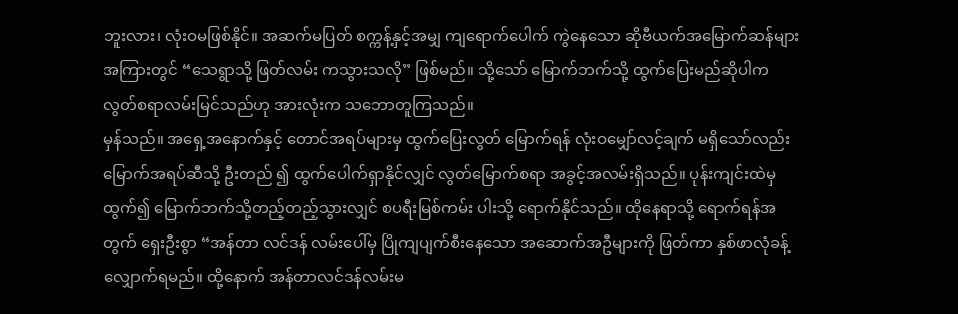ဘူးလား၊ လုံးဝမဖြစ်နိုင်။ အဆက်မပြတ် စက္ကန့်နှင့်အမျှ ကျရောက်ပေါက် ကွဲနေသော ဆိုဗီယက်အမြောက်ဆန်များအကြားတွင် “သေရွာသို့ ဖြတ်လမ်း ကသွားသလို” ဖြစ်မည်။ သို့သော် မြောက်ဘက်သို့ ထွက်ပြေးမည်ဆိုပါက လွတ်စရာလမ်းမြင်သည်ဟု အားလုံးက သဘောတူကြသည်။
မှန်သည်။ အရှေ့အနောက်နှင့် တောင်အရပ်များမှ ထွက်ပြေးလွတ် မြောက်ရန် လုံးဝမျှော်လင့်ချက် မရှိသော်လည်း မြောက်အရပ်ဆီသို့ ဦးတည် ၍ ထွက်ပေါက်ရှာနိုင်လျှင် လွတ်မြောက်စရာ အခွင့်အလမ်းရှိသည်။ ပုန်းကျင်းထဲမှထွက်၍ မြောက်ဘက်သို့တည့်တည့်သွားလျှင် စပရီးမြစ်ကမ်း ပါးသို့ ရောက်နိုင်သည်။ ထိုနေရာသို့ ရောက်ရန်အတွက် ရှေးဦးစွာ “အန်တာ လင်ဒန် လမ်းပေါ်မှ ပြိုကျပျက်စီးနေသော အဆောက်အဦများကို ဖြတ်ကာ နှစ်ဖာလုံခန့် လျှောက်ရမည်။ ထို့နောက် အန်တာလင်ဒန်လမ်းမ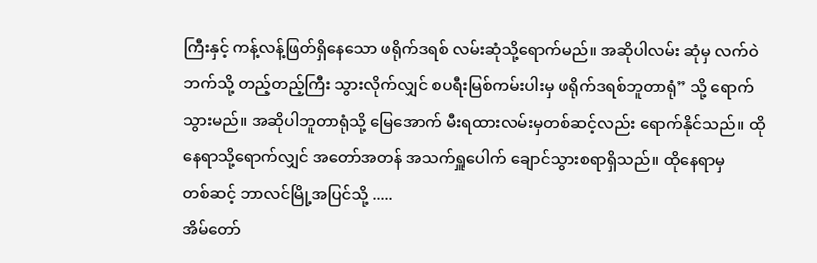ကြီးနှင့် ကန့်လန့်ဖြတ်ရှိနေသော ဖရိုက်ဒရစ် လမ်းဆုံသို့ရောက်မည်။ အဆိုပါလမ်း ဆုံမှ လက်ဝဲဘက်သို့ တည့်တည့်ကြီး သွားလိုက်လျှင် စပရီးမြစ်ကမ်းပါးမှ ဖရိုက်ဒရစ်ဘူတာရုံ” သို့ ရောက်သွားမည်။ အဆိုပါဘူတာရုံသို့ မြေအောက် မီးရထားလမ်းမှတစ်ဆင့်လည်း ရောက်နိုင်သည်။ ထိုနေရာသို့ရောက်လျှင် အတော်အတန် အသက်ရှူပေါက် ချောင်သွားစရာရှိသည်။ ထိုနေရာမှ
တစ်ဆင့် ဘာလင်မြို့အပြင်သို့ .....
အိမ်တော်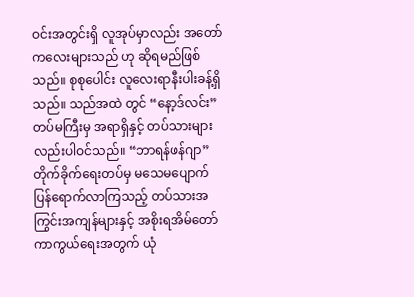ဝင်းအတွင်းရှိ လူအုပ်မှာလည်း အတော်ကလေးများသည် ဟု ဆိုရမည်ဖြစ်သည်။ စုစုပေါင်း လူလေးရာနီးပါးခန့်ရှိသည်။ သည်အထဲ တွင် “နော့ဒ်လင်း”တပ်မကြီးမှ အရာရှိနှင့် တပ်သားများလည်းပါဝင်သည်။ “ဘာရန်ဖန်ဂျာ” တိုက်ခိုက်ရေးတပ်မှ မသေမပျောက် ပြန်ရောက်လာကြသည့် တပ်သားအကြွင်းအကျန်များနှင့် အစိုးရအိမ်တော် ကာကွယ်ရေးအတွက် ယုံ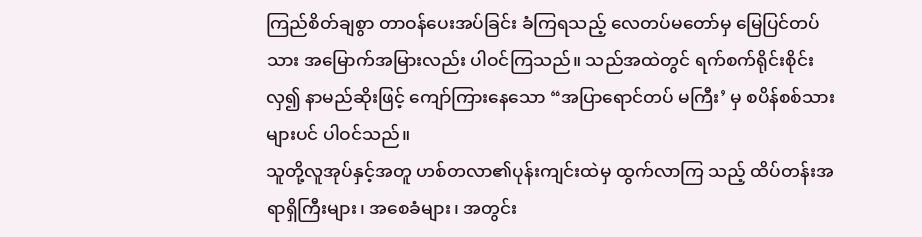ကြည်စိတ်ချစွာ တာဝန်ပေးအပ်ခြင်း ခံကြရသည့် လေတပ်မတော်မှ မြေပြင်တပ်သား အမြောက်အမြားလည်း ပါဝင်ကြသည်။ သည်အထဲတွင် ရက်စက်ရိုင်းစိုင်းလှ၍ နာမည်ဆိုးဖြင့် ကျော်ကြားနေသော “အပြာရောင်တပ် မကြီး’ မှ စပိန်စစ်သားများပင် ပါဝင်သည်။
သူတို့လူအုပ်နှင့်အတူ ဟစ်တလာ၏ပုန်းကျင်းထဲမှ ထွက်လာကြ သည့် ထိပ်တန်းအရာရှိကြီးများ၊ အစေခံများ၊ အတွင်း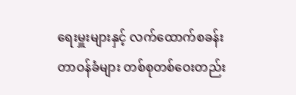ရေးမှူးများနှင့် လက်ထောက်စခန်း တာဝန်ခံများ တစ်စုတစ်ဝေးတည်း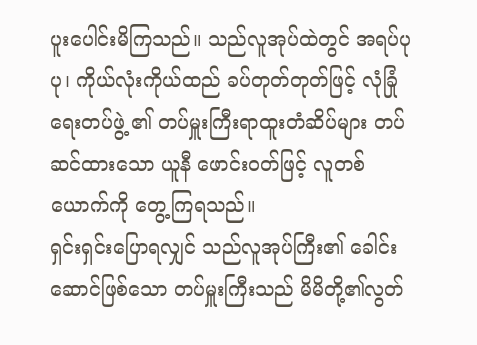ပူးပေါင်းမိကြသည်။ သည်လူအုပ်ထဲတွင် အရပ်ပုပု၊ ကိုယ်လုံးကိုယ်ထည် ခပ်တုတ်တုတ်ဖြင့် လုံခြုံရေးတပ်ဖွဲ့ ၏ တပ်မှူးကြီးရာထူးတံဆိပ်များ တပ်ဆင်ထားသော ယူနီ ဖောင်းဝတ်ဖြင့် လူတစ်ယောက်ကို တွေ့ကြရသည်။
ရှင်းရှင်းပြောရလျှင် သည်လူအုပ်ကြီး၏ ခေါင်းဆောင်ဖြစ်သော တပ်မှူးကြီးသည် မိမိတို့၏လွတ်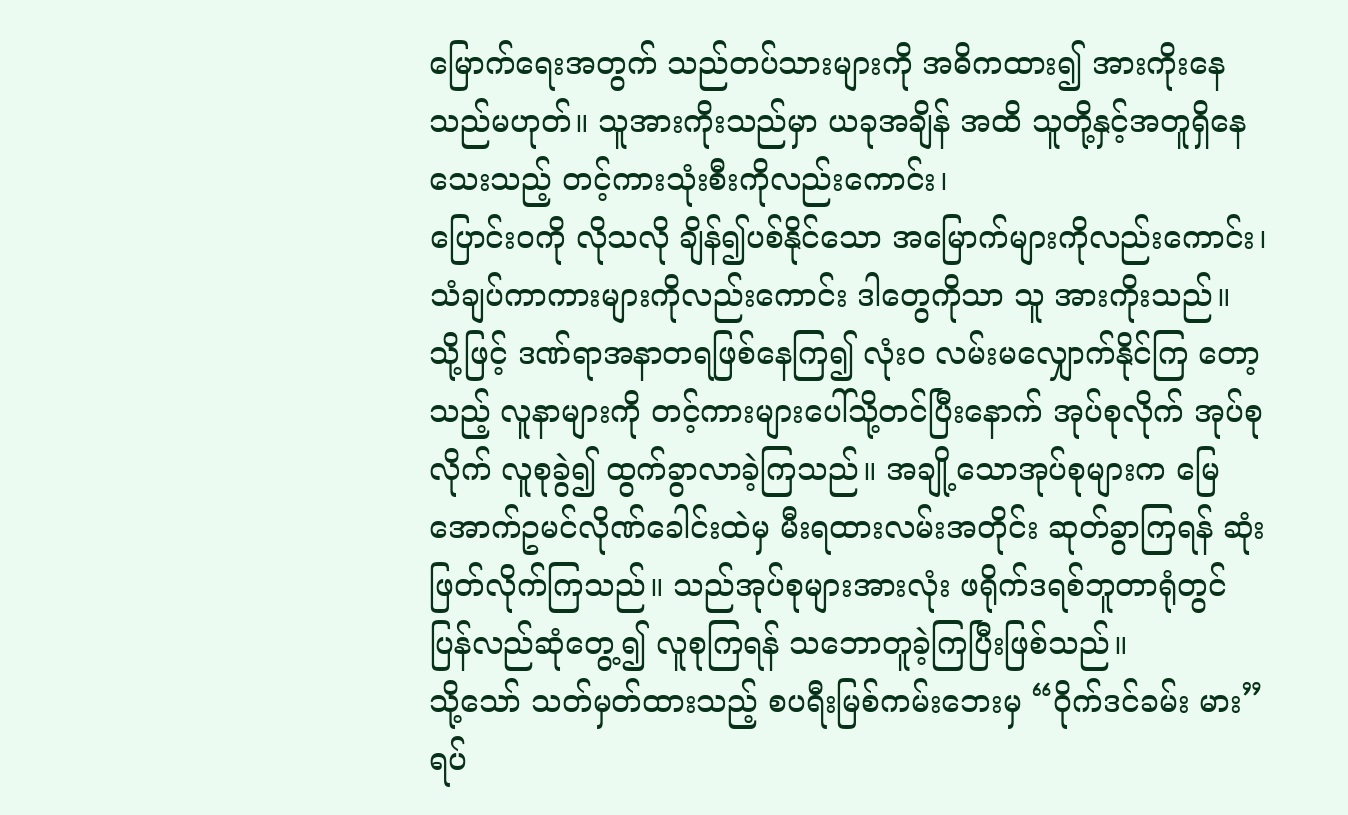မြောက်ရေးအတွက် သည်တပ်သားများကို အဓိကထား၍ အားကိုးနေသည်မဟုတ်။ သူအားကိုးသည်မှာ ယခုအချိန် အထိ သူတို့နှင့်အတူရှိနေသေးသည့် တင့်ကားသုံးစီးကိုလည်းကောင်း၊
ပြောင်းဝကို လိုသလို ချိန်၍ပစ်နိုင်သော အမြောက်များကိုလည်းကောင်း၊ သံချပ်ကာကားများကိုလည်းကောင်း ဒါတွေကိုသာ သူ အားကိုးသည်။
သို့ဖြင့် ဒဏ်ရာအနာတရဖြစ်နေကြ၍ လုံးဝ လမ်းမလျှောက်နိုင်ကြ တော့သည့် လူနာများကို တင့်ကားများပေါ်သို့တင်ပြီးနောက် အုပ်စုလိုက် အုပ်စုလိုက် လူစုခွဲ၍ ထွက်ခွာလာခဲ့ကြသည်။ အချို့သောအုပ်စုများက မြေအောက်ဥမင်လိုဏ်ခေါင်းထဲမှ မီးရထားလမ်းအတိုင်း ဆုတ်ခွာကြရန် ဆုံးဖြတ်လိုက်ကြသည်။ သည်အုပ်စုများအားလုံး ဖရိုက်ဒရစ်ဘူတာရုံတွင် ပြန်လည်ဆုံတွေ့၍ လူစုကြရန် သဘောတူခဲ့ကြပြီးဖြစ်သည်။
သို့သော် သတ်မှတ်ထားသည့် စပရီးမြစ်ကမ်းဘေးမှ “ဝိုက်ဒင်ခမ်း မား” ရပ်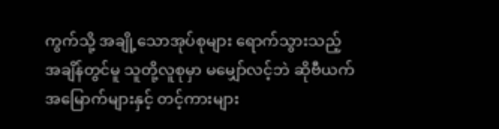ကွက်သို့ အချို့သောအုပ်စုများ ရောက်သွားသည့် အချိန်တွင်မူ သူတို့လူစုမှာ မမျှော်လင့်ဘဲ ဆိုဗီယက်အမြောက်များနှင့် တင့်ကားများ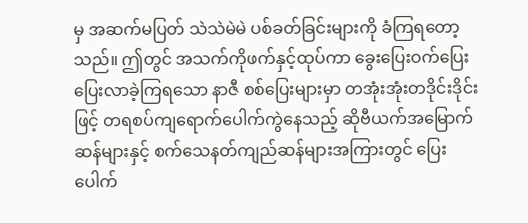မှ အဆက်မပြတ် သဲသဲမဲမဲ ပစ်ခတ်ခြင်းများကို ခံကြရတော့သည်။ ဤတွင် အသက်ကိုဖက်နှင့်ထုပ်ကာ ခွေးပြေးဝက်ပြေး ပြေးလာခဲ့ကြရသော နာဇီ စစ်ပြေးများမှာ တအုံးအုံးတဒိုင်းဒိုင်းဖြင့် တရစပ်ကျရောက်ပေါက်ကွဲနေသည့် ဆိုဗီယက်အမြောက်ဆန်များနှင့် စက်သေနတ်ကျည်ဆန်များအကြားတွင် ပြေးပေါက်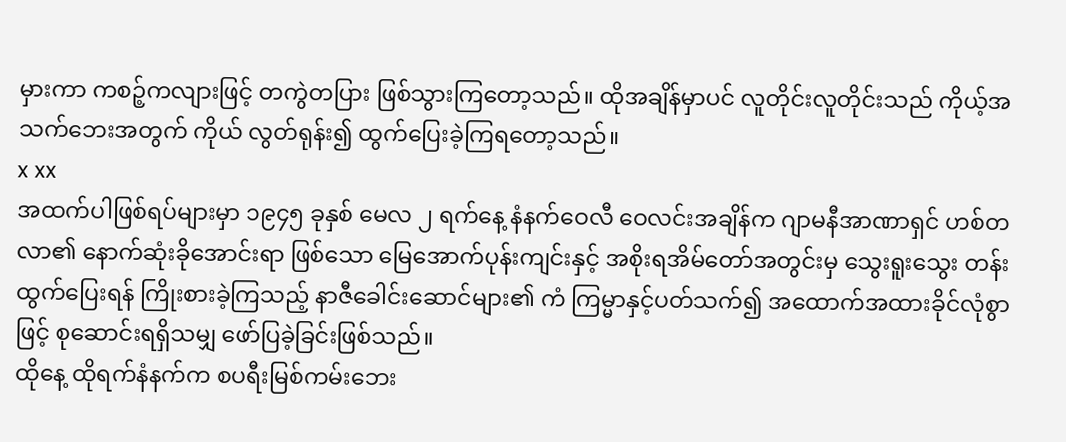မှားကာ ကစဉ့်ကလျားဖြင့် တကွဲတပြား ဖြစ်သွားကြတော့သည်။ ထိုအချိန်မှာပင် လူတိုင်းလူတိုင်းသည် ကိုယ့်အသက်ဘေးအတွက် ကိုယ် လွတ်ရုန်း၍ ထွက်ပြေးခဲ့ကြရတော့သည်။
x xx
အထက်ပါဖြစ်ရပ်များမှာ ၁၉၄၅ ခုနှစ် မေလ ၂ ရက်နေ့ နံနက်ဝေလီ ဝေလင်းအချိန်က ဂျာမနီအာဏာရှင် ဟစ်တလာ၏ နောက်ဆုံးခိုအောင်းရာ ဖြစ်သော မြေအောက်ပုန်းကျင်းနှင့် အစိုးရအိမ်တော်အတွင်းမှ သွေးရူးသွေး တန်း ထွက်ပြေးရန် ကြိုးစားခဲ့ကြသည့် နာဇီခေါင်းဆောင်များ၏ ကံ ကြမ္မာနှင့်ပတ်သက်၍ အထောက်အထားခိုင်လုံစွာဖြင့် စုဆောင်းရရှိသမျှ ဖော်ပြခဲ့ခြင်းဖြစ်သည်။
ထိုနေ့ ထိုရက်နံနက်က စပရီးမြစ်ကမ်းဘေး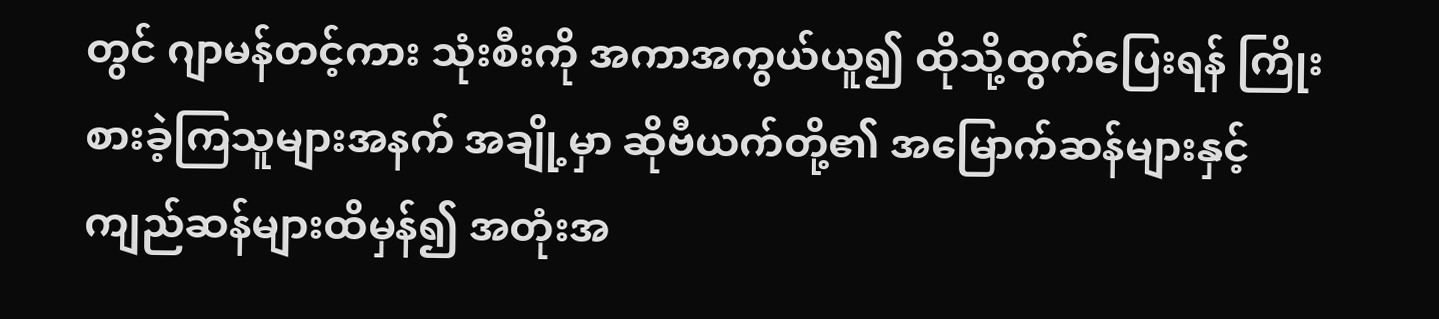တွင် ဂျာမန်တင့်ကား သုံးစီးကို အကာအကွယ်ယူ၍ ထိုသို့ထွက်ပြေးရန် ကြိုးစားခဲ့ကြသူများအနက် အချို့မှာ ဆိုဗီယက်တို့၏ အမြောက်ဆန်များနှင့် ကျည်ဆန်များထိမှန်၍ အတုံးအ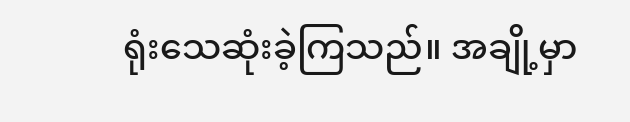ရုံးသေဆုံးခဲ့ကြသည်။ အချို့မှာ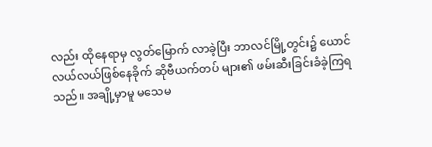လည်း ထိုနေရာမှ လွတ်မြောက် လာခဲ့ပြီး ဘာလင်မြို့တွင်း၌ ယောင်လယ်လယ်ဖြစ်နေခိုက် ဆိုဗီယက်တပ် များ၏ ဖမ်းဆီးခြင်းခံခဲ့ကြရသည်။ အချို့မှာမူ မသေမ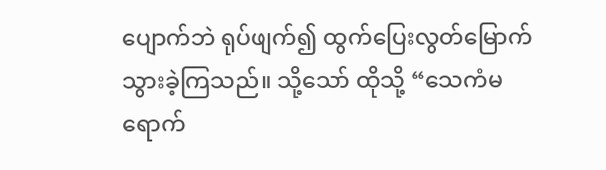ပျောက်ဘဲ ရုပ်ဖျက်၍ ထွက်ပြေးလွတ်မြောက်သွားခဲ့ကြသည်။ သို့သော် ထိုသို့ “သေကံမရောက်